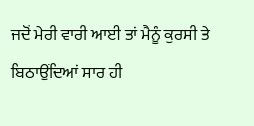ਜਦੋਂ ਮੇਰੀ ਵਾਰੀ ਆਈ ਤਾਂ ਮੈਨੂੰ ਕੁਰਸੀ ਤੇ ਬਿਠਾਉਂਦਿਆਂ ਸਾਰ ਹੀ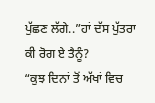ਪੁੱਛਣ ਲੱਗੇ..”ਹਾਂ ਦੱਸ ਪੁੱਤਰਾ ਕੀ ਰੋਗ ਏ ਤੈਨੂੰ?
“ਕੁਝ ਦਿਨਾਂ ਤੋਂ ਅੱਖਾਂ ਵਿਚ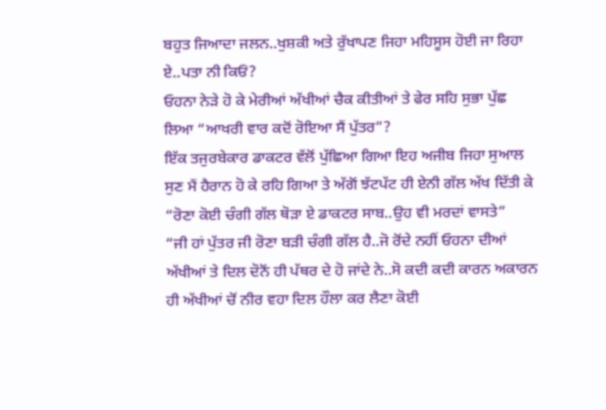ਬਹੁਤ ਜਿਆਦਾ ਜਲਨ..ਖੁਸ਼ਕੀ ਅਤੇ ਰੁੱਖਾਪਣ ਜਿਹਾ ਮਹਿਸੂਸ ਹੋਈ ਜਾ ਰਿਹਾ ਏ..ਪਤਾ ਨੀ ਕਿਓਂ?
ਓਹਨਾ ਨੇੜੇ ਹੋ ਕੇ ਮੇਰੀਆਂ ਅੱਖੀਆਂ ਚੈਕ ਕੀਤੀਆਂ ਤੇ ਫੇਰ ਸਹਿ ਸੁਭਾ ਪੁੱਛ ਲਿਆ “ਆਖਰੀ ਵਾਰ ਕਦੋਂ ਰੋਇਆ ਸੈਂ ਪੁੱਤਰ”?
ਇੱਕ ਤਜੁਰਬੇਕਾਰ ਡਾਕਟਰ ਵੱਲੋਂ ਪੁੱਛਿਆ ਗਿਆ ਇਹ ਅਜੀਬ ਜਿਹਾ ਸੁਆਲ ਸੁਣ ਮੈਂ ਹੈਰਾਨ ਹੋ ਕੇ ਰਹਿ ਗਿਆ ਤੇ ਅੱਗੋਂ ਝੱਟਪੱਟ ਹੀ ਏਨੀ ਗੱਲ ਅੱਖ ਦਿੱਤੀ ਕੇ “ਰੋਣਾ ਕੋਈ ਚੰਗੀ ਗੱਲ ਥੋੜਾ ਏ ਡਾਕਟਰ ਸਾਬ..ਉਹ ਵੀ ਮਰਦਾਂ ਵਾਸਤੇ”
“ਜੀ ਹਾਂ ਪੁੱਤਰ ਜੀ ਰੋਣਾ ਬੜੀ ਚੰਗੀ ਗੱਲ ਹੈ..ਜੋ ਰੋਂਦੇ ਨਹੀਂ ਓਹਨਾ ਦੀਆਂ ਅੱਖੀਆਂ ਤੇ ਦਿਲ ਦੋਨੋਂ ਹੀ ਪੱਥਰ ਦੇ ਹੋ ਜਾਂਦੇ ਨੇ..ਸੋ ਕਦੀ ਕਦੀ ਕਾਰਨ ਅਕਾਰਨ ਹੀ ਅੱਖੀਆਂ ਚੋਂ ਨੀਰ ਵਹਾ ਦਿਲ ਹੌਲਾ ਕਰ ਲੈਣਾ ਕੋਈ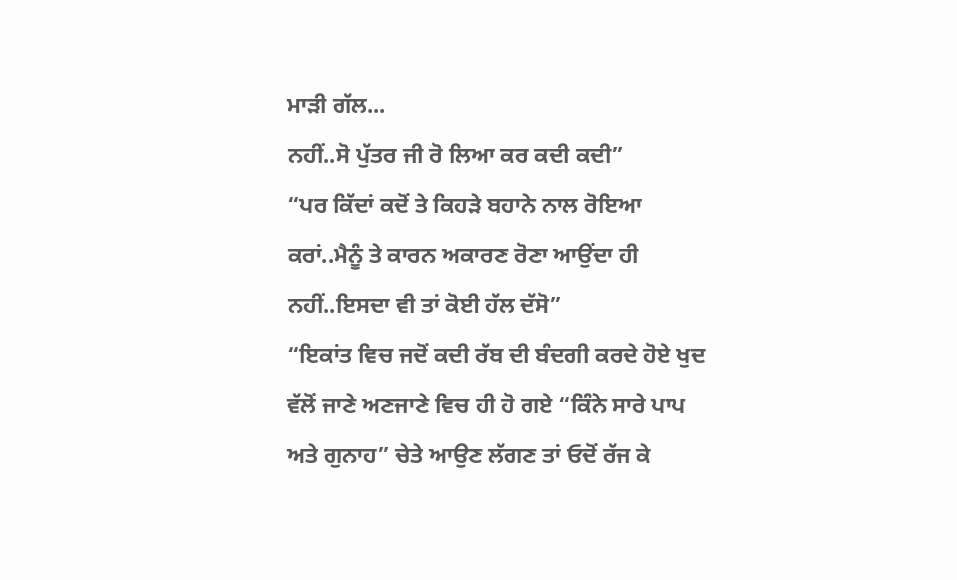ਮਾੜੀ ਗੱਲ...
ਨਹੀਂ..ਸੋ ਪੁੱਤਰ ਜੀ ਰੋ ਲਿਆ ਕਰ ਕਦੀ ਕਦੀ”
“ਪਰ ਕਿੱਦਾਂ ਕਦੋਂ ਤੇ ਕਿਹੜੇ ਬਹਾਨੇ ਨਾਲ ਰੋਇਆ ਕਰਾਂ..ਮੈਨੂੰ ਤੇ ਕਾਰਨ ਅਕਾਰਣ ਰੋਣਾ ਆਉਂਦਾ ਹੀ ਨਹੀਂ..ਇਸਦਾ ਵੀ ਤਾਂ ਕੋਈ ਹੱਲ ਦੱਸੋ”
“ਇਕਾਂਤ ਵਿਚ ਜਦੋਂ ਕਦੀ ਰੱਬ ਦੀ ਬੰਦਗੀ ਕਰਦੇ ਹੋਏ ਖੁਦ ਵੱਲੋਂ ਜਾਣੇ ਅਣਜਾਣੇ ਵਿਚ ਹੀ ਹੋ ਗਏ “ਕਿੰਨੇ ਸਾਰੇ ਪਾਪ ਅਤੇ ਗੁਨਾਹ” ਚੇਤੇ ਆਉਣ ਲੱਗਣ ਤਾਂ ਓਦੋਂ ਰੱਜ ਕੇ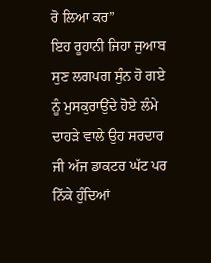ਰੋ ਲਿਆ ਕਰ”
ਇਹ ਰੂਹਾਨੀ ਜਿਹਾ ਜੁਆਬ ਸੁਣ ਲਗਪਗ ਸੁੰਨ ਹੋ ਗਏ ਨੂੰ ਮੁਸਕੁਰਾਉਂਦੇ ਹੋਏ ਲੰਮੇ ਦਾਹੜੇ ਵਾਲੇ ਉਹ ਸਰਦਾਰ ਜੀ ਅੱਜ ਡਾਕਟਰ ਘੱਟ ਪਰ ਨਿੱਕੇ ਹੁੰਦਿਆਂ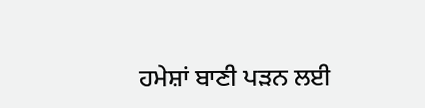ਹਮੇਸ਼ਾਂ ਬਾਣੀ ਪੜਨ ਲਈ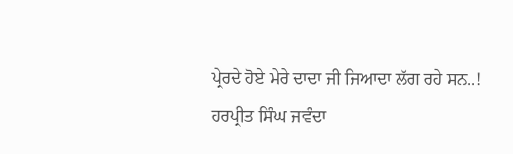ਪ੍ਰੇਰਦੇ ਹੋਏ ਮੇਰੇ ਦਾਦਾ ਜੀ ਜਿਆਦਾ ਲੱਗ ਰਹੇ ਸਨ..!
ਹਰਪ੍ਰੀਤ ਸਿੰਘ ਜਵੰਦਾ